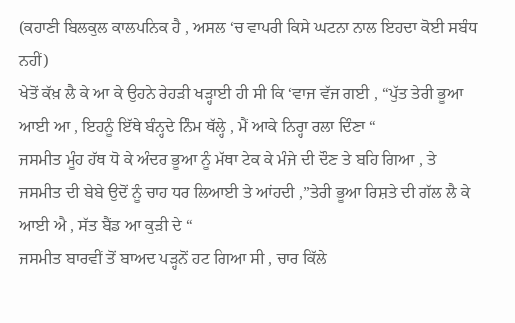(ਕਹਾਣੀ ਬਿਲਕੁਲ ਕਾਲਪਨਿਕ ਹੈ , ਅਸਲ ‘ਚ ਵਾਪਰੀ ਕਿਸੇ ਘਟਨਾ ਨਾਲ ਇਹਦਾ ਕੋਈ ਸਬੰਧ ਨਹੀਂ)
ਖੇਤੋਂ ਕੱਖ਼ ਲੈ ਕੇ ਆ ਕੇ ਉਹਨੇ ਰੇਹੜੀ ਖੜ੍ਹਾਈ ਹੀ ਸੀ ਕਿ ‘ਵਾਜ ਵੱਜ ਗਈ , “ਪੁੱਤ ਤੇਰੀ ਭੂਆ ਆਈ ਆ , ਇਹਨੂੰ ਇੱਥੇ ਬੰਨ੍ਹਦੇ ਨਿੰਮ ਥੱਲ੍ਹੇ , ਮੈਂ ਆਕੇ ਨਿਰ੍ਹਾ ਰਲਾ ਦਿੰਣਾ “
ਜਸਮੀਤ ਮੂੰਹ ਹੱਥ ਧੋ ਕੇ ਅੰਦਰ ਭੂਆ ਨੂੰ ਮੱਥਾ ਟੇਕ ਕੇ ਮੰਜੇ ਦੀ ਦੌਣ ਤੇ ਬਹਿ ਗਿਆ , ਤੇ ਜਸਮੀਤ ਦੀ ਬੇਬੇ ਉਦੋਂ ਨੂੰ ਚਾਹ ਧਰ ਲਿਆਈ ਤੇ ਆਂਹਦੀ ,”ਤੇਰੀ ਭੂਆ ਰਿਸ਼ਤੇ ਦੀ ਗੱਲ ਲੈ ਕੇ ਆਈ ਐ , ਸੱਤ ਬੈਂਡ ਆ ਕੁੜੀ ਦੇ “
ਜਸਮੀਤ ਬਾਰਵੀਂ ਤੋਂ ਬਾਅਦ ਪੜ੍ਹਨੋਂ ਹਟ ਗਿਆ ਸੀ , ਚਾਰ ਕਿੱਲੇ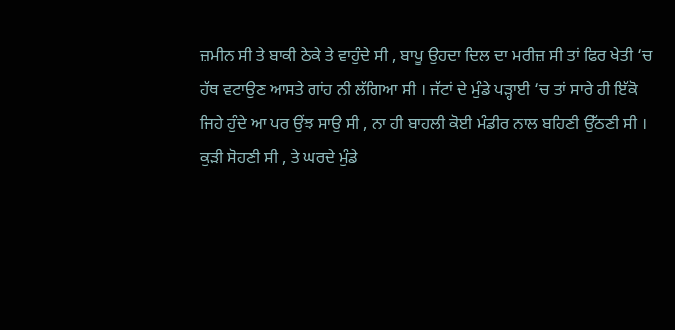ਜ਼ਮੀਨ ਸੀ ਤੇ ਬਾਕੀ ਠੇਕੇ ਤੇ ਵਾਹੁੰਦੇ ਸੀ , ਬਾਪੂ ਉਹਦਾ ਦਿਲ ਦਾ ਮਰੀਜ਼ ਸੀ ਤਾਂ ਫਿਰ ਖੇਤੀ ‘ਚ ਹੱਥ ਵਟਾਉਣ ਆਸਤੇ ਗਾਂਹ ਨੀ ਲੱਗਿਆ ਸੀ । ਜੱਟਾਂ ਦੇ ਮੁੰਡੇ ਪੜ੍ਹਾਈ ‘ਚ ਤਾਂ ਸਾਰੇ ਹੀ ਇੱਕੋ ਜਿਹੇ ਹੁੰਦੇ ਆ ਪਰ ਉਂਝ ਸਾਉ ਸੀ , ਨਾ ਹੀ ਬਾਹਲੀ ਕੋਈ ਮੰਡੀਰ ਨਾਲ ਬਹਿਣੀ ਉੱਠਣੀ ਸੀ ।
ਕੁੜੀ ਸੋਹਣੀ ਸੀ , ਤੇ ਘਰਦੇ ਮੁੰਡੇ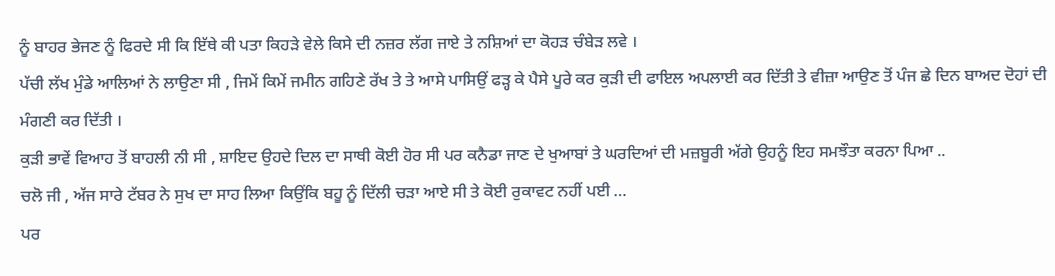ਨੂੰ ਬਾਹਰ ਭੇਜਣ ਨੂੰ ਫਿਰਦੇ ਸੀ ਕਿ ਇੱਥੇ ਕੀ ਪਤਾ ਕਿਹੜੇ ਵੇਲੇ ਕਿਸੇ ਦੀ ਨਜ਼ਰ ਲੱਗ ਜਾਏ ਤੇ ਨਸ਼ਿਆਂ ਦਾ ਕੋਹੜ ਚੰਬੇੜ ਲਵੇ ।
ਪੱਚੀ ਲੱਖ ਮੁੰਡੇ ਆਲਿਆਂ ਨੇ ਲਾਉਣਾ ਸੀ , ਜਿਮੇਂ ਕਿਮੇਂ ਜਮੀਨ ਗਹਿਣੇ ਰੱਖ ਤੇ ਤੇ ਆਸੇ ਪਾਸਿਉਂ ਫੜ੍ਹ ਕੇ ਪੈਸੇ ਪੂਰੇ ਕਰ ਕੁੜੀ ਦੀ ਫਾਇਲ ਅਪਲਾਈ ਕਰ ਦਿੱਤੀ ਤੇ ਵੀਜ਼ਾ ਆਉਣ ਤੋਂ ਪੰਜ ਛੇ ਦਿਨ ਬਾਅਦ ਦੋਹਾਂ ਦੀ ਮੰਗਣੀ ਕਰ ਦਿੱਤੀ ।
ਕੁੜੀ ਭਾਵੇਂ ਵਿਆਹ ਤੋਂ ਬਾਹਲੀ ਨੀ ਸੀ , ਸ਼ਾਇਦ ਉਹਦੇ ਦਿਲ ਦਾ ਸਾਥੀ ਕੋਈ ਹੋਰ ਸੀ ਪਰ ਕਨੈਡਾ ਜਾਣ ਦੇ ਖੁਆਬਾਂ ਤੇ ਘਰਦਿਆਂ ਦੀ ਮਜ਼ਬੂਰੀ ਅੱਗੇ ਉਹਨੂੰ ਇਹ ਸਮਝੌਤਾ ਕਰਨਾ ਪਿਆ ..
ਚਲੋ ਜੀ , ਅੱਜ ਸਾਰੇ ਟੱਬਰ ਨੇ ਸੁਖ ਦਾ ਸਾਹ ਲਿਆ ਕਿਉਂਕਿ ਬਹੂ ਨੂੰ ਦਿੱਲੀ ਚੜਾ ਆਏ ਸੀ ਤੇ ਕੋਈ ਰੁਕਾਵਟ ਨਹੀਂ ਪਈ …
ਪਰ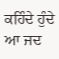ਕਹਿੰਦੇ ਹੁੰਦੇ ਆ ਜਦ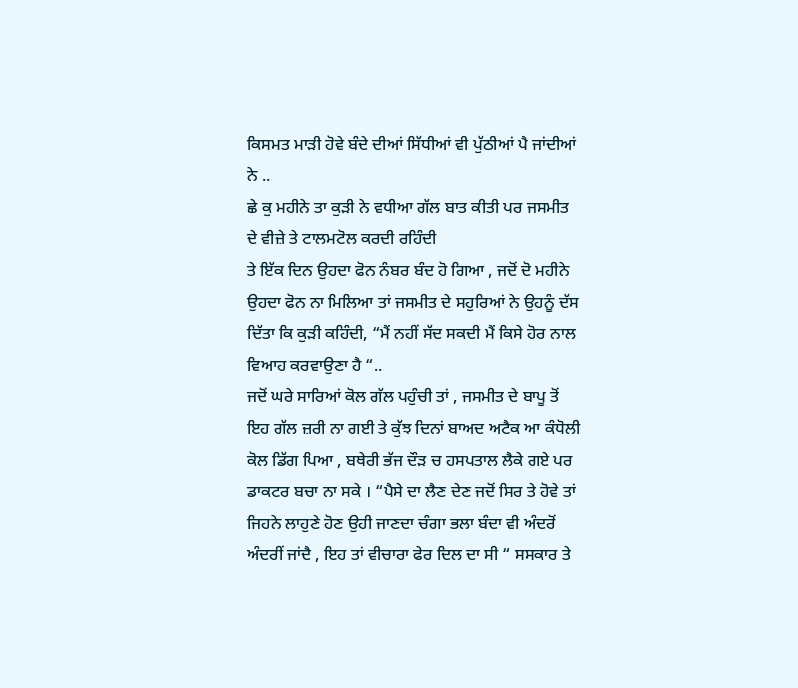ਕਿਸਮਤ ਮਾੜੀ ਹੋਵੇ ਬੰਦੇ ਦੀਆਂ ਸਿੱਧੀਆਂ ਵੀ ਪੁੱਠੀਆਂ ਪੈ ਜਾਂਦੀਆਂ ਨੇ ..
ਛੇ ਕੁ ਮਹੀਨੇ ਤਾ ਕੁੜੀ ਨੇ ਵਧੀਆ ਗੱਲ ਬਾਤ ਕੀਤੀ ਪਰ ਜਸਮੀਤ ਦੇ ਵੀਜ਼ੇ ਤੇ ਟਾਲਮਟੋਲ ਕਰਦੀ ਰਹਿੰਦੀ
ਤੇ ਇੱਕ ਦਿਨ ਉਹਦਾ ਫੋਨ ਨੰਬਰ ਬੰਦ ਹੋ ਗਿਆ , ਜਦੋਂ ਦੋ ਮਹੀਨੇ ਉਹਦਾ ਫੋਨ ਨਾ ਮਿਲਿਆ ਤਾਂ ਜਸਮੀਤ ਦੇ ਸਹੁਰਿਆਂ ਨੇ ਉਹਨੂੰ ਦੱਸ ਦਿੱਤਾ ਕਿ ਕੁੜੀ ਕਹਿੰਦੀ, “ਮੈਂ ਨਹੀਂ ਸੱਦ ਸਕਦੀ ਮੈਂ ਕਿਸੇ ਹੋਰ ਨਾਲ ਵਿਆਹ ਕਰਵਾਉਣਾ ਹੈ “..
ਜਦੋਂ ਘਰੇ ਸਾਰਿਆਂ ਕੋਲ ਗੱਲ ਪਹੁੰਚੀ ਤਾਂ , ਜਸਮੀਤ ਦੇ ਬਾਪੂ ਤੋਂ ਇਹ ਗੱਲ ਜ਼ਰੀ ਨਾ ਗਈ ਤੇ ਕੁੱਝ ਦਿਨਾਂ ਬਾਅਦ ਅਟੈਕ ਆ ਕੰਧੋਲੀ ਕੋਲ ਡਿੱਗ ਪਿਆ , ਬਥੇਰੀ ਭੱਜ ਦੌੜ ਚ ਹਸਪਤਾਲ ਲੈਕੇ ਗਏ ਪਰ ਡਾਕਟਰ ਬਚਾ ਨਾ ਸਕੇ । “ਪੈਸੇ ਦਾ ਲੈਣ ਦੇਣ ਜਦੋਂ ਸਿਰ ਤੇ ਹੋਵੇ ਤਾਂ ਜਿਹਨੇ ਲਾਹੁਣੇ ਹੋਣ ਉਹੀ ਜਾਣਦਾ ਚੰਗਾ ਭਲਾ ਬੰਦਾ ਵੀ ਅੰਦਰੋਂ ਅੰਦਰੀਂ ਜਾਂਦੈ , ਇਹ ਤਾਂ ਵੀਚਾਰਾ ਫੇਰ ਦਿਲ ਦਾ ਸੀ “ ਸਸਕਾਰ ਤੇ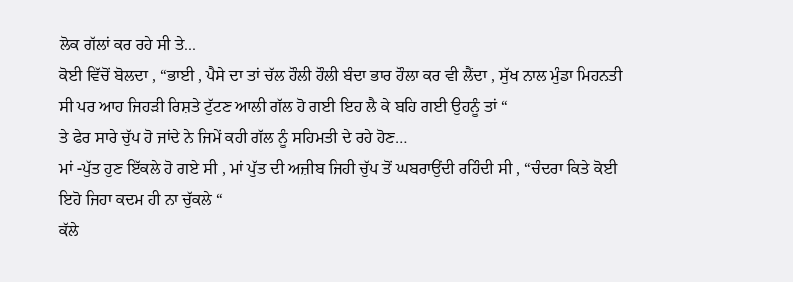ਲੋਕ ਗੱਲਾਂ ਕਰ ਰਹੇ ਸੀ ਤੇ...
ਕੋਈ ਵਿੱਚੋਂ ਬੋਲਦਾ , “ਭਾਈ , ਪੈਸੇ ਦਾ ਤਾਂ ਚੱਲ ਹੌਲੀ ਹੌਲੀ ਬੰਦਾ ਭਾਰ ਹੌਲਾ ਕਰ ਵੀ ਲੈਂਦਾ , ਸੁੱਖ ਨਾਲ ਮੁੰਡਾ ਮਿਹਨਤੀ ਸੀ ਪਰ ਆਹ ਜਿਹੜੀ ਰਿਸ਼ਤੇ ਟੁੱਟਣ ਆਲੀ ਗੱਲ ਹੋ ਗਈ ਇਹ ਲੈ ਕੇ ਬਹਿ ਗਈ ਉਹਨੂੰ ਤਾਂ “
ਤੇ ਫੇਰ ਸਾਰੇ ਚੁੱਪ ਹੋ ਜਾਂਦੇ ਨੇ ਜਿਮੇਂ ਕਹੀ ਗੱਲ ਨੂੰ ਸਹਿਮਤੀ ਦੇ ਰਹੇ ਹੋਣ…
ਮਾਂ -ਪੁੱਤ ਹੁਣ ਇੱਕਲੇ ਹੋ ਗਏ ਸੀ , ਮਾਂ ਪੁੱਤ ਦੀ ਅਜ਼ੀਬ ਜਿਹੀ ਚੁੱਪ ਤੋਂ ਘਬਰਾਉਂਦੀ ਰਹਿੰਦੀ ਸੀ , “ਚੰਦਰਾ ਕਿਤੇ ਕੋਈ ਇਹੋ ਜਿਹਾ ਕਦਮ ਹੀ ਨਾ ਚੁੱਕਲੇ “
ਕੱਲੇ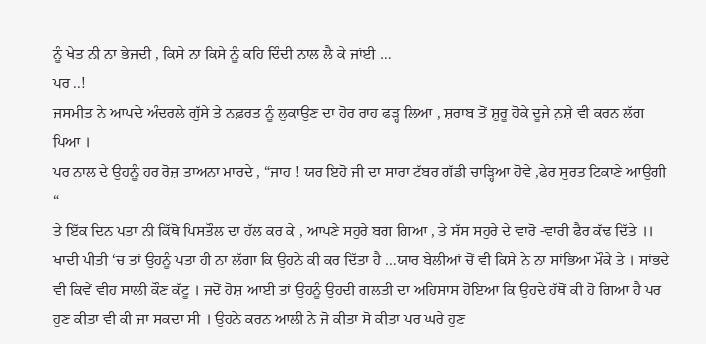ਨੂੰ ਖੇਤ ਨੀ ਨਾ ਭੇਜਦੀ , ਕਿਸੇ ਨਾ ਕਿਸੇ ਨੂੰ ਕਹਿ ਦਿੰਦੀ ਨਾਲ ਲੈ ਕੇ ਜਾਂਈ …
ਪਰ ..!
ਜਸਮੀਤ ਨੇ ਆਪਦੇ ਅੰਦਰਲੇ ਗੁੱਸੇ ਤੇ ਨਫ਼ਰਤ ਨੂੰ ਲੁਕਾਉਣ ਦਾ ਹੋਰ ਰਾਹ ਫੜ੍ਹ ਲਿਆ , ਸ਼ਰਾਬ ਤੋਂ ਸ਼ੁਰੂ ਹੋਕੇ ਦੂਜੇ ਨ਼ਸ਼ੇ ਵੀ ਕਰਨ ਲੱਗ ਪਿਆ ।
ਪਰ ਨਾਲ ਦੇ ਉਹਨੂੰ ਹਰ ਰੋਜ਼ ਤਾਅਨਾ ਮਾਰਦੇ , “ਜਾਹ ! ਯਰ ਇਹੋ ਜੀ ਦਾ ਸਾਰਾ ਟੱਬਰ ਗੱਡੀ ਚਾੜ੍ਹਿਆ ਹੋਵੇ ,ਫੇਰ ਸੁਰਤ ਟਿਕਾਣੇ ਆਉਗੀ “
ਤੇ ਇੱਕ ਦਿਨ ਪਤਾ ਨੀ ਕਿੱਥੋ ਪਿਸਤੌਲ ਦਾ ਹੱਲ ਕਰ ਕੇ , ਆਪਣੇ ਸਹੁਰੇ ਬਗ ਗਿਆ , ਤੇ ਸੱਸ ਸਹੁਰੇ ਦੇ ਵਾਰੋ -ਵਾਰੀ ਫੈਰ ਕੱਢ ਦਿੱਤੇ ।।
ਖਾਦੀ ਪੀਤੀ ‘ਚ ਤਾਂ ਉਹਨੂੰ ਪਤਾ ਹੀ ਨਾ ਲੱਗਾ ਕਿ ਉਹਨੇ ਕੀ ਕਰ ਦਿੱਤਾ ਹੈ …ਯਾਰ ਬੇਲੀਆਂ ਚੋਂ ਵੀ ਕਿਸੇ ਨੇ ਨਾ ਸਾਂਭਿਆ ਮੌਕੇ ਤੇ । ਸਾਂਭਦੇ ਵੀ ਕਿਵੇਂ ਵੀਹ ਸਾਲੀ ਕੌਣ ਕੱਟੂ । ਜਦੋਂ ਹੋਸ਼ ਆਈ ਤਾਂ ਉਹਨੂੰ ਉਹਦੀ ਗਲਤੀ ਦਾ ਅਹਿਸਾਸ ਹੋਇਆ ਕਿ ਉਹਦੇ ਹੱਥੋਂ ਕੀ ਹੋ ਗਿਆ ਹੈ ਪਰ ਹੁਣ ਕੀਤਾ ਵੀ ਕੀ ਜਾ ਸਕਦਾ ਸੀ । ਉਹਨੇ ਕਰਨ ਆਲੀ ਨੇ ਜੋ ਕੀਤਾ ਸੋ ਕੀਤਾ ਪਰ ਘਰੇ ਹੁਣ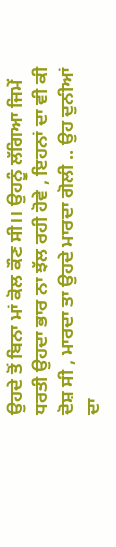ਉਹਦੇ ਤੋਂ ਬਿਨਾ ਮਾਂ ਕੋਲ ਕੌਣ ਸੀ।। ਉਹਨੂੰ ਲੱਗਿਆ ਜਿਮੇਂ ਧਰਤੀ ਉਹਦਾ ਭਾਰ ਨਾ ਝੱਲ ਰਹੀ ਹੋਵੇ , ਇਹਨਾਂ ਦਾ ਵੀ ਕੀ ਦੋਸ਼ ਸੀ , ਮਾਰਦਾ ਤਾ ਉਹਦੇ ਮਾਰਦਾ ਗੋਲੀ .. ਉਹ ਦੁਨੀਆਂ ਦਾ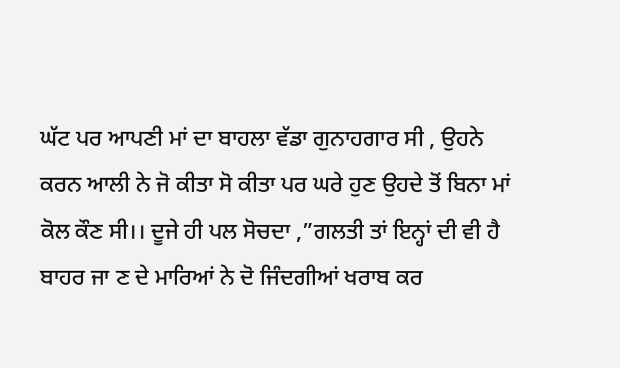ਘੱਟ ਪਰ ਆਪਣੀ ਮਾਂ ਦਾ ਬਾਹਲਾ ਵੱਡਾ ਗੁਨਾਹਗਾਰ ਸੀ , ਉਹਨੇ ਕਰਨ ਆਲੀ ਨੇ ਜੋ ਕੀਤਾ ਸੋ ਕੀਤਾ ਪਰ ਘਰੇ ਹੁਣ ਉਹਦੇ ਤੋਂ ਬਿਨਾ ਮਾਂ ਕੋਲ ਕੌਣ ਸੀ।। ਦੂਜੇ ਹੀ ਪਲ ਸੋਚਦਾ ,”ਗਲਤੀ ਤਾਂ ਇਨ੍ਹਾਂ ਦੀ ਵੀ ਹੈ ਬਾਹਰ ਜਾ ਣ ਦੇ ਮਾਰਿਆਂ ਨੇ ਦੋ ਜਿੰਦਗੀਆਂ ਖਰਾਬ ਕਰ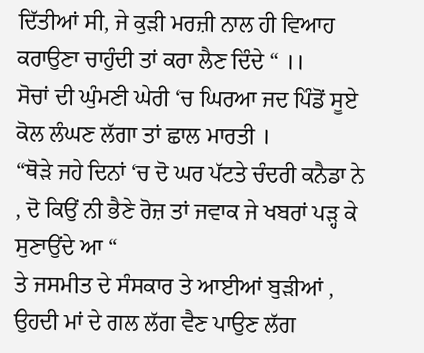ਦਿੱਤੀਆਂ ਸੀ, ਜੇ ਕੁੜੀ ਮਰਜ਼ੀ ਨਾਲ ਹੀ ਵਿਆਹ ਕਰਾਉਣਾ ਚਾਹੁੰਦੀ ਤਾਂ ਕਰਾ ਲੈਣ ਦਿੰਦੇ “ ।।
ਸੋਚਾਂ ਦੀ ਘੁੰਮਣੀ ਘੇਰੀ ‘ਚ ਘਿਰਆ ਜਦ ਪਿੰਡੋਂ ਸੂਏ ਕੋਲ ਲੰਘਣ ਲੱਗਾ ਤਾਂ ਛਾਲ ਮਾਰਤੀ ।
“ਥੋੜੇ ਜਹੇ ਦਿਨਾਂ ‘ਚ ਦੋ ਘਰ ਪੱਟਤੇ ਚੰਦਰੀ ਕਨੈਡਾ ਨੇ , ਦੋ ਕਿਉਂ ਨੀ ਭੈਣੇ ਰੋਜ਼ ਤਾਂ ਜਵਾਕ ਜੇ ਖਬਰਾਂ ਪੜ੍ਹ ਕੇ ਸੁਣਾਉਂਦੇ ਆ “
ਤੇ ਜਸਮੀਤ ਦੇ ਸੰਸਕਾਰ ਤੇ ਆਈਆਂ ਬੁੜੀਆਂ , ਉਹਦੀ ਮਾਂ ਦੇ ਗਲ ਲੱਗ ਵੈਣ ਪਾਉਣ ਲੱਗ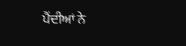ਪੈਂਦੀਆਂ ਨੇ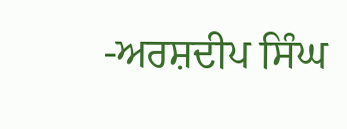-ਅਰਸ਼ਦੀਪ ਸਿੰਘ